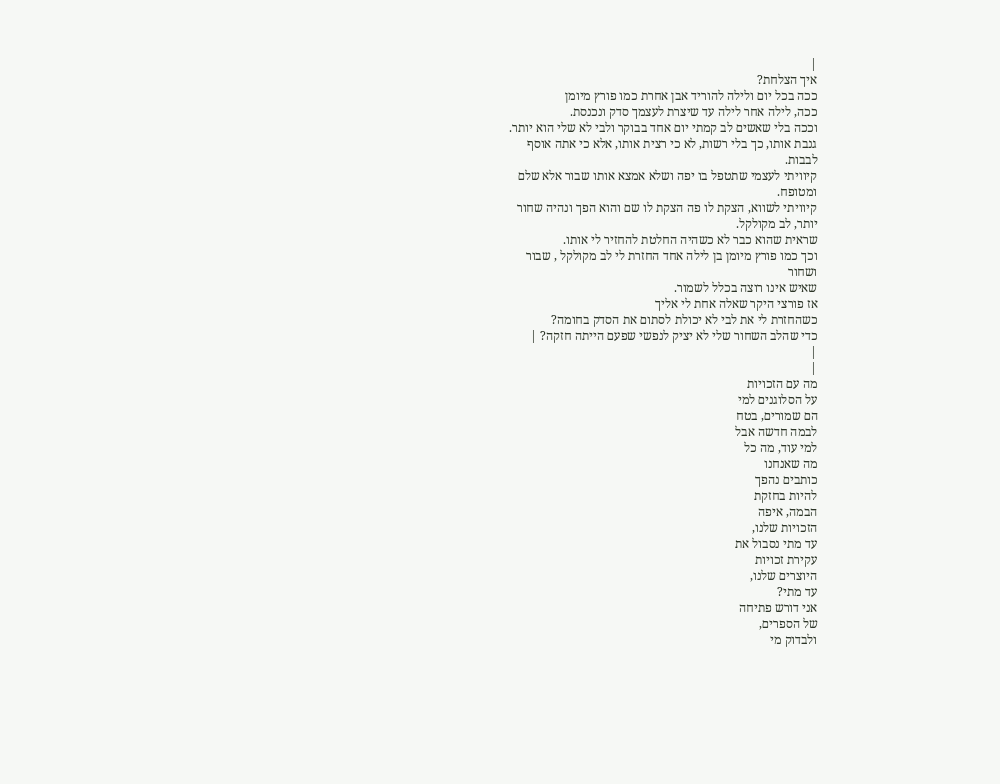|
איך הצלחת?
ככה בכל יום ולילה להוריד אבן אחרת כמו פורץ מיומן
ככה, לילה אחר לילה עד שיצרת לעצמך סדק ונכנסת.
וככה בלי שאשים לב קמתי יום אחד בבוקר ולבי לא שלי הוא יותר.
גנבת אותו, כך בלי רשות, לא כי רצית אותו, אלא כי אתה אוסף
לבבות.
קיוויתי לעצמי שתטפל בו יפה ושלא אמצא אותו שבור אלא שלם
ומטופח.
קיוויתי לשווא, הצקת לו פה הצקת לו שם והוא הפך ונהיה שחור
יותר, לב מקולקל.
שראית שהוא כבר לא כשהיה החלטת להחזיר לי אותו.
וכך כמו פורץ מיומן בן לילה אחד החזרת לי לב מקולקל , שבור
ושחור
שאיש אינו רוצה בכלל לשמור.
אז פורצי היקר שאלה אחת לי אליך
כשהחזרת לי את לבי לא יכולת לסתום את הסדק בחומה?
כדי שהלב השחור שלי לא יציק לנפשי שפעם הייתה חזקה? |
|
|
מה עם הזכויות
על הסלוגנים למי
הם שמורים, בטח
לבמה חדשה אבל
למי עוד, מה כל
מה שאנחנו
כותבים נהפך
להיות בחזקת
הבמה, איפה
הזכויות שלנו,
עד מתי נסבול את
עקירת זכויות
היוצרים שלנו,
עד מתי?
אני דורש פתיחה
של הספרים,
ולבדוק מי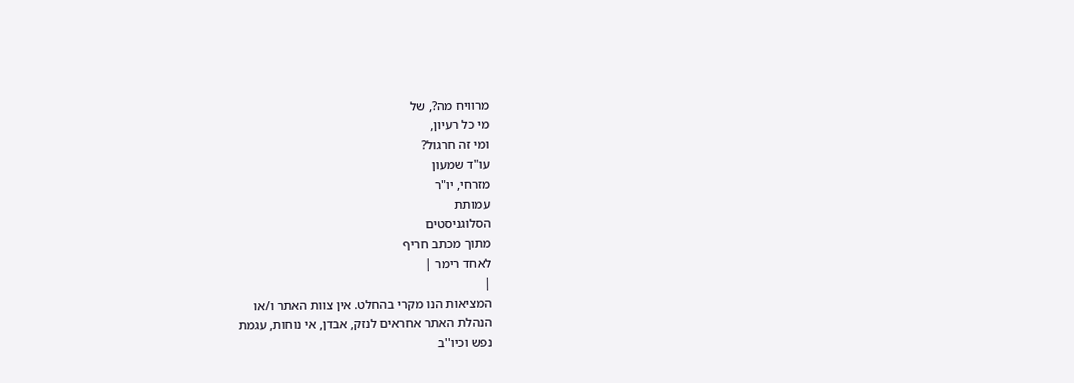מרוויח מה?, של
מי כל רעיון,
ומי זה חרגול?
עו"ד שמעון
מזרחי, יו"ר
עמותת
הסלוגניסטים
מתוך מכתב חריף
לאחד רימר |
|
המציאות הנו מקרי בהחלט. אין צוות האתר ו/או
הנהלת האתר אחראים לנזק, אבדן, אי נוחות, עגמת
נפש וכיו''ב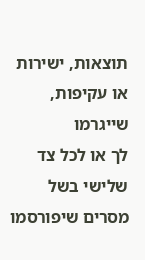תוצאות, ישירות או עקיפות, שייגרמו
לך או לכל צד שלישי בשל מסרים שיפורסמו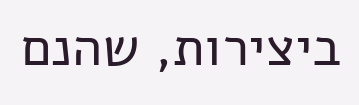ביצירות, שהנם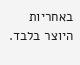באחריות היוצר בלבד.